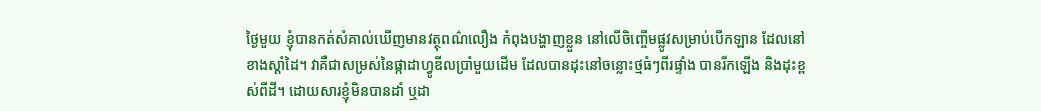ថ្ងៃមួយ ខ្ញុំបានកត់សំគាល់ឃើញមានវត្ថុពណ៌លឿង កំពុងបង្ហាញខ្លួន នៅលើចិញ្ចើមផ្លូវសម្រាប់បើកឡាន ដែលនៅខាងស្តាំដៃ។ វាគឺជាសម្រស់នៃផ្កាដាហ្វូឌីលប្រាំមួយដើម ដែលបានដុះនៅចន្លោះថ្មធំៗពីរផ្ទាំង បានរីកឡើង និងដុះខ្ពស់ពីដី។ ដោយសារខ្ញុំមិនបានដាំ ឬដា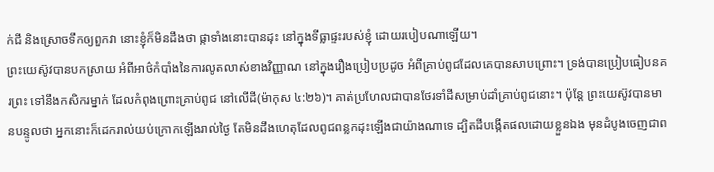ក់ជី និងស្រោចទឹកឲ្យពួកវា នោះខ្ញុំក៏មិនដឹងថា ផ្កាទាំងនោះបានដុះ នៅក្នុងទីធ្លាផ្ទះរបស់ខ្ញុំ ដោយរបៀបណាឡើយ។
ព្រះយេស៊ូវបានបកស្រាយ អំពីអាថ៌កំបាំងនៃការលូតលាស់ខាងវិញ្ញាណ នៅក្នុងរឿងប្រៀបប្រដូច អំពីគ្រាប់ពូជដែលគេបានសាបព្រោះ។ ទ្រង់បានប្រៀបធៀបនគរព្រះ ទៅនឹងកសិករម្នាក់ ដែលកំពុងព្រោះគ្រាប់ពូជ នៅលើដី(ម៉ាកុស ៤:២៦)។ គាត់ប្រហែលជាបានថែរទាំដីសម្រាប់ដាំគ្រាប់ពូជនោះ។ ប៉ុន្តែ ព្រះយេស៊ូវបានមានបន្ទូលថា អ្នកនោះក៏ដេករាល់យប់ក្រោកឡើងរាល់ថ្ងៃ តែមិនដឹងហេតុដែលពូជពន្លកដុះឡើងជាយ៉ាងណាទេ ដ្បិតដីបង្កើតផលដោយខ្លួនឯង មុនដំបូងចេញជាព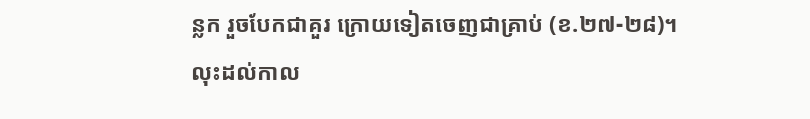ន្លក រួចបែកជាគួរ ក្រោយទៀតចេញជាគ្រាប់ (ខ.២៧-២៨)។ លុះដល់កាល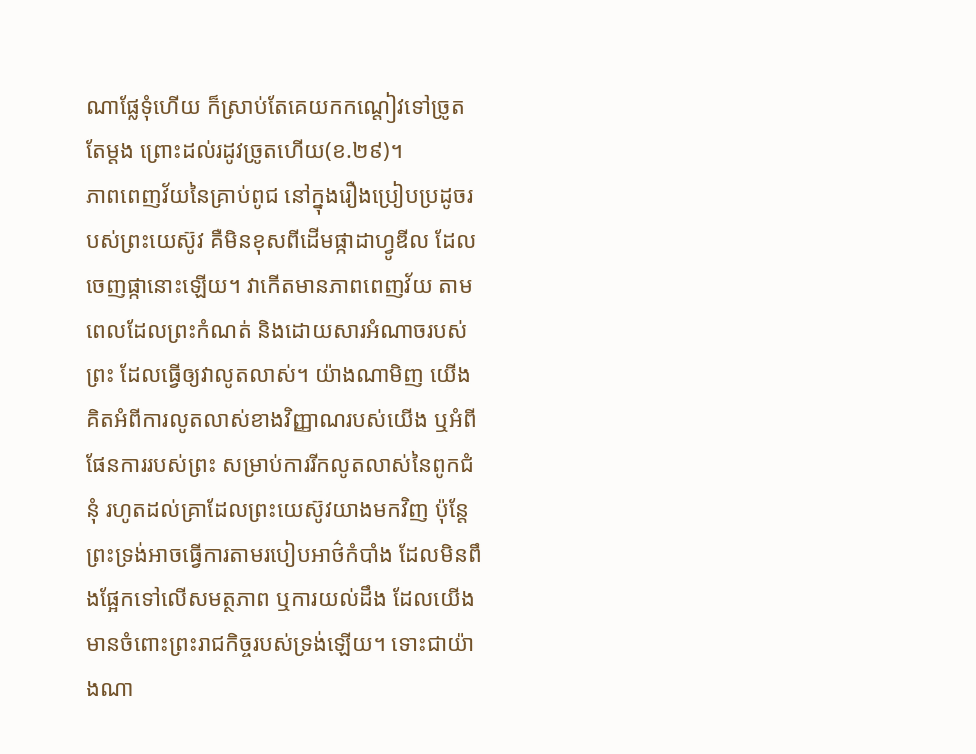ណាផ្លែទុំហើយ ក៏ស្រាប់តែគេយកកណ្តៀវទៅច្រូតតែម្តង ព្រោះដល់រដូវច្រូតហើយ(ខ.២៩)។
ភាពពេញវ័យនៃគ្រាប់ពូជ នៅក្នុងរឿងប្រៀបប្រដូចរបស់ព្រះយេស៊ូវ គឺមិនខុសពីដើមផ្កាដាហ្វូឌីល ដែលចេញផ្កានោះឡើយ។ វាកើតមានភាពពេញវ័យ តាមពេលដែលព្រះកំណត់ និងដោយសារអំណាចរបស់ព្រះ ដែលធ្វើឲ្យវាលូតលាស់។ យ៉ាងណាមិញ យើងគិតអំពីការលូតលាស់ខាងវិញ្ញាណរបស់យើង ឬអំពីផែនការរបស់ព្រះ សម្រាប់ការរីកលូតលាស់នៃពូកជំនុំ រហូតដល់គ្រាដែលព្រះយេស៊ូវយាងមកវិញ ប៉ុន្តែ ព្រះទ្រង់អាចធ្វើការតាមរបៀបអាថ៌កំបាំង ដែលមិនពឹងផ្អែកទៅលើសមត្ថភាព ឬការយល់ដឹង ដែលយើងមានចំពោះព្រះរាជកិច្ចរបស់ទ្រង់ឡើយ។ ទោះជាយ៉ាងណា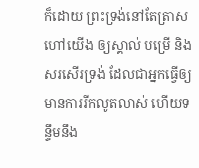ក៏ដោយ ព្រះទ្រង់នៅតែត្រាសហៅយើង ឲ្យស្គាល់ បម្រើ និងសរសើរទ្រង់ ដែលជាអ្នកធ្វើឲ្យមានការរីកលូតលាស់ ហើយទន្ទឹមនឹង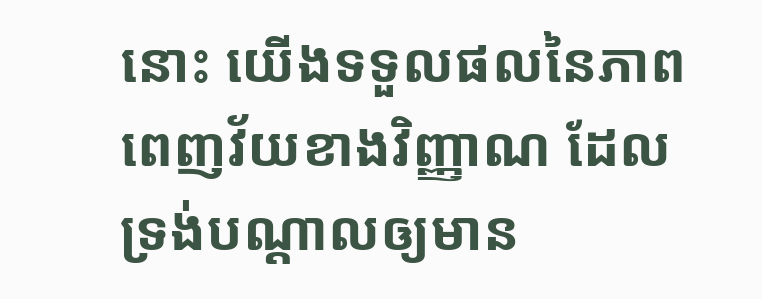នោះ យើងទទួលផលនៃភាពពេញវ័យខាងវិញ្ញាណ ដែលទ្រង់បណ្តាលឲ្យមាន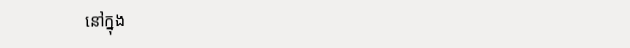នៅក្នុង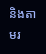និងតាមរ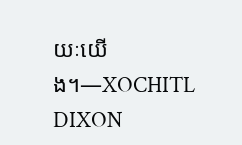យៈយើង។—XOCHITL DIXON